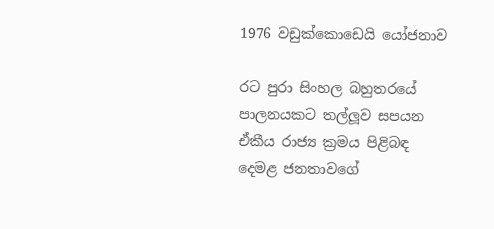1976 වඩුක්කොඩෙයි යෝජනාව

රට පුරා සිංහල බහුතරයේ පාලනයකට තල්ලූව සපයන ඒකීය රාජ්‍ය ක්‍රමය පිළිබඳ දෙමළ ජනතාවගේ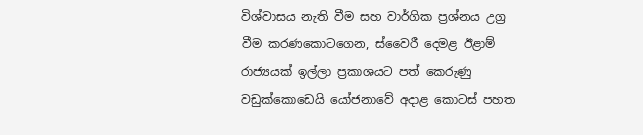විශ්වාසය නැති වීම සහ වාර්ගික ප්‍රශ්නය උග්‍ර වීම කරණකොටගෙන, ස්වෛරී දෙමළ ඊළාම් රාජ්‍යයක් ඉල්ලා ප්‍රකාශයට පත් කෙරුණු වඩුක්කොඩෙයි යෝජනාවේ අදාළ කොටස් පහත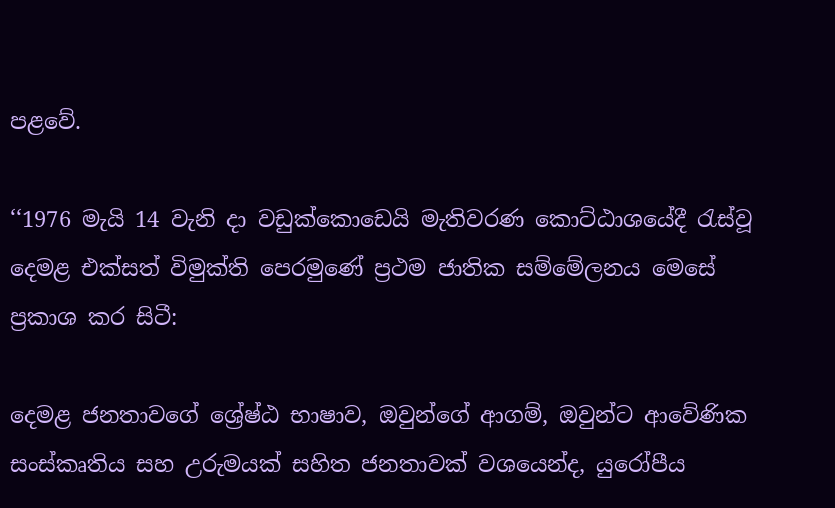පළවේ.

‘‘1976 මැයි 14 වැනි දා වඩුක්කොඩෙයි මැතිවරණ කොට්ඨාශයේදී රැස්වූ දෙමළ එක්සත් විමුක්ති පෙරමුණේ ප්‍රථම ජාතික සම්මේලනය මෙසේ ප්‍රකාශ කර සිටී:

දෙමළ ජනතාවගේ ශ්‍රේෂ්ඨ භාෂාව, ඔවුන්ගේ ආගම්, ඔවුන්ට ආවේණික සංස්කෘතිය සහ උරුමයක් සහිත ජනතාවක් වශයෙන්ද, යුරෝපීය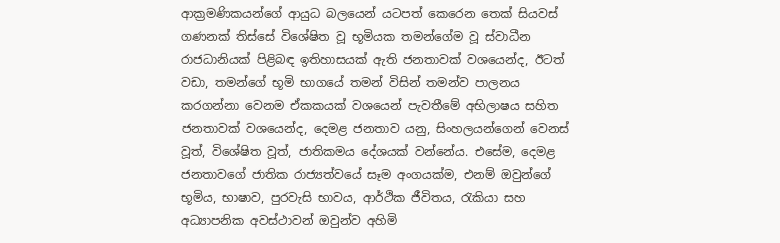ආක්‍රමණිකයන්ගේ ආයුධ බලයෙන් යටපත් කෙරෙන තෙක් සියවස් ගණනක් තිස්සේ විශේෂිත වූ භූමියක තමන්ගේම වූ ස්වාධීන රාජධානියක් පිළිබඳ ඉතිහාසයක් ඇති ජනතාවක් වශයෙන්ද, ඊටත් වඩා, තමන්ගේ භූමි භාගයේ තමන් විසින් තමන්ව පාලනය කරගන්නා වෙනම ඒකකයක් වශයෙන් පැවතීමේ අභිලාෂය සහිත ජනතාවක් වශයෙන්ද, දෙමළ ජනතාව යනු, සිංහලයන්ගෙන් වෙනස් වූත්, විශේෂිත වූත්, ජාතිකමය දේශයක් වන්නේය. එසේම, දෙමළ ජනතාවගේ ජාතික රාජ්‍යත්වයේ සෑම අංගයක්ම, එනම් ඔවුන්ගේ භූමිය, භාෂාව, පුරවැසි භාවය, ආර්ථික ජීවිතය, රැකියා සහ අධ්‍යාපනික අවස්ථාවන් ඔවුන්ව අහිමි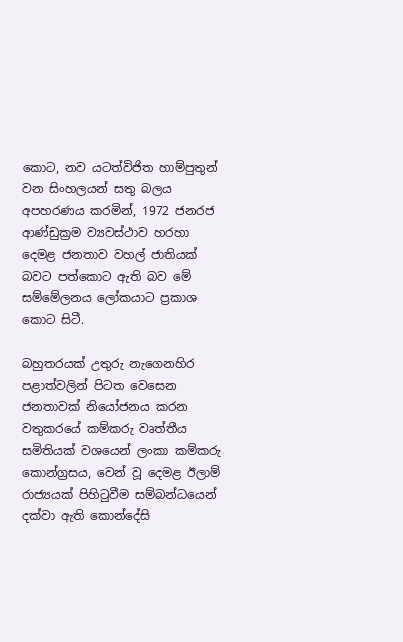කොට, නව යටත්විජිත හාම්පුතුන් වන සිංහලයන් සතු බලය අපහරණය කරමින්, 1972 ජනරජ ආණ්ඩුක්‍රම ව්‍යවස්ථාව හරහා දෙමළ ජනතාව වහල් ජාතියක් බවට පත්කොට ඇති බව මේ සම්මේලනය ලෝකයාට ප්‍රකාශ කොට සිටී.

බහුතරයක් උතුරු නැගෙනහිර පළාත්වලින් පිටත වෙසෙන ජනතාවක් නියෝජනය කරන වතුකරයේ කම්කරු වෘත්තීය සමිතියක් වශයෙන් ලංකා කම්කරු කොන්ග්‍රසය, වෙන් වූ දෙමළ ඊලාම් රාජ්‍යයක් පිහිටුවීම සම්බන්ධයෙන් දක්වා ඇති කොන්දේසි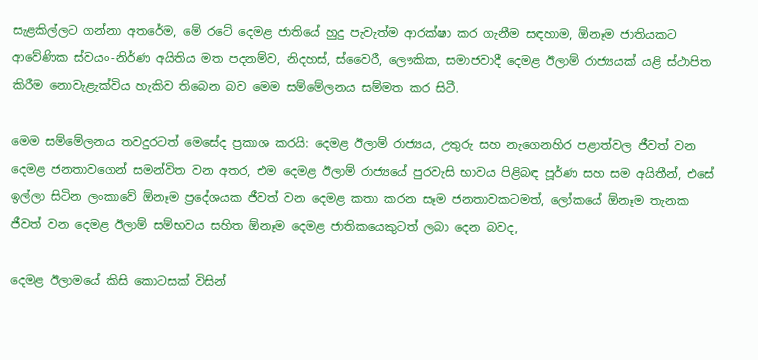සැළකිල්ලට ගන්නා අතරේම, මේ රටේ දෙමළ ජාතියේ හුදු පැවැත්ම ආරක්ෂා කර ගැනීම සඳහාම, ඕනෑම ජාතියකට ආවේණික ස්වයං-නිර්ණ අයිතිය මත පදනම්ව, නිදහස්, ස්වෛරී, ලෞකික, සමාජවාදී දෙමළ ඊලාම් රාජ්‍යයක් යළි ස්ථාපිත කිරීම නොවැළැක්විය හැකිව තිබෙන බව මෙම සම්මේලනය සම්මත කර සිටී.

මෙම සම්මේලනය තවදුරටත් මෙසේද ප්‍රකාශ කරයි: දෙමළ ඊලාම් රාජ්‍යය, උතුරු සහ නැගෙනහිර පළාත්වල ජීවත් වන දෙමළ ජනතාවගෙන් සමන්විත වන අතර, එම දෙමළ ඊලාම් රාජ්‍යයේ පුරවැසි භාවය පිළිබඳ පූර්ණ සහ සම අයිතීන්, එසේ ඉල්ලා සිටින ලංකාවේ ඕනෑම ප්‍රදේශයක ජීවත් වන දෙමළ කතා කරන සෑම ජනතාවකටමත්, ලෝකයේ ඕනෑම තැනක ජීවත් වන දෙමළ ඊලාම් සම්භවය සහිත ඕනෑම දෙමළ ජාතිකයෙකුටත් ලබා දෙන බවද,

දෙමළ ඊලාමයේ කිසි කොටසක් විසින්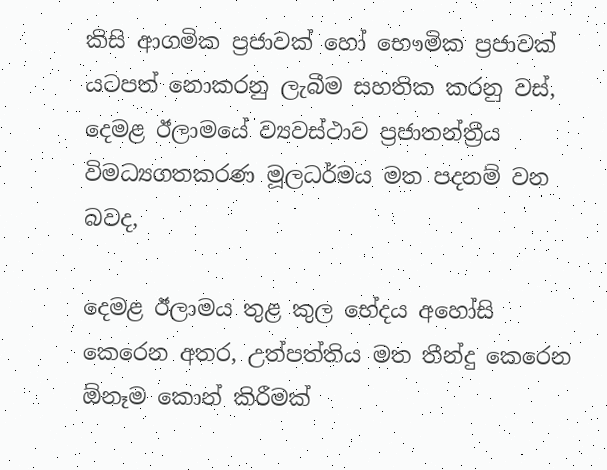කිසි ආගමික ප්‍රජාවක් හෝ භෞමික ප්‍රජාවක් යටපත් නොකරනු ලැබීම සහතික කරනු වස්, දෙමළ ඊලාමයේ ව්‍යවස්ථාව ප්‍රජාතන්ත්‍රීය විමධ්‍යගතකරණ මූලධර්මය මත පදනම් වන බවද,

දෙමළ ඊලාමය තුළ කුල භේදය අහෝසි කෙරෙන අතර, උත්පත්තිය මත තීන්දු කෙරෙන ඕනෑම කොන් කිරීමක්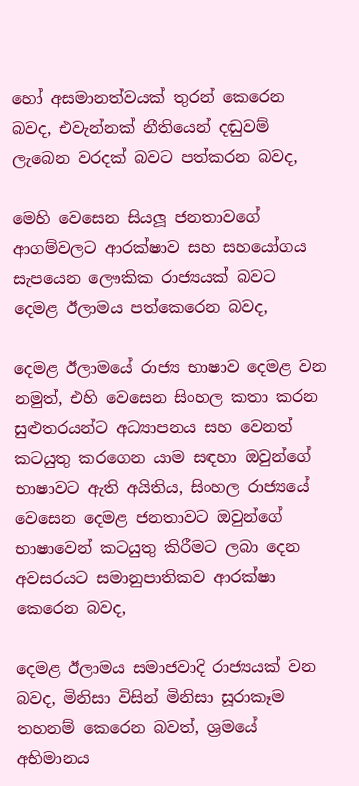හෝ අසමානත්වයක් තුරන් කෙරෙන බවද, එවැන්නක් නීතියෙන් දඬුවම් ලැබෙන වරදක් බවට පත්කරන බවද,

මෙහි වෙසෙන සියලූ ජනතාවගේ ආගම්වලට ආරක්ෂාව සහ සහයෝගය සැපයෙන ලෞකික රාජ්‍යයක් බවට දෙමළ ඊලාමය පත්කෙරෙන බවද,

දෙමළ ඊලාමයේ රාජ්‍ය භාෂාව දෙමළ වන නමුත්, එහි වෙසෙන සිංහල කතා කරන සුළුතරයන්ට අධ්‍යාපනය සහ වෙනත් කටයුතු කරගෙන යාම සඳහා ඔවුන්ගේ භාෂාවට ඇති අයිතිය, සිංහල රාජ්‍යයේ වෙසෙන දෙමළ ජනතාවට ඔවුන්ගේ භාෂාවෙන් කටයුතු කිරීමට ලබා දෙන අවසරයට සමානුපාතිකව ආරක්ෂා කෙරෙන බවද,

දෙමළ ඊලාමය සමාජවාදි රාජ්‍යයක් වන බවද, මිනිසා විසින් මිනිසා සූරාකෑම තහනම් කෙරෙන බවත්, ශ්‍රමයේ අභිමානය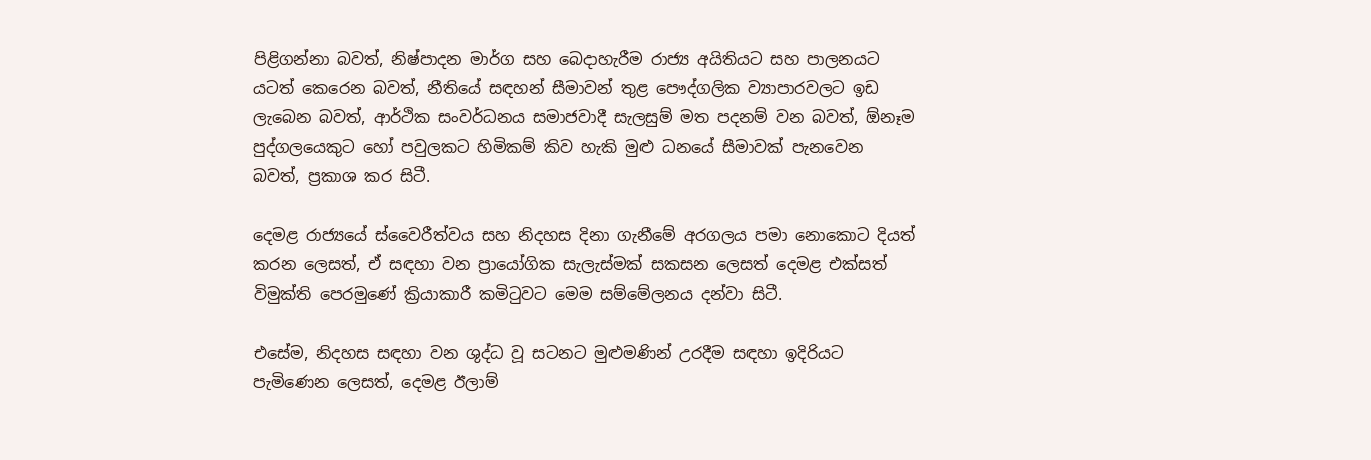පිළිගන්නා බවත්, නිෂ්පාදන මාර්ග සහ බෙදාහැරීම රාජ්‍ය අයිතියට සහ පාලනයට යටත් කෙරෙන බවත්, නීතියේ සඳහන් සීමාවන් තුළ පෞද්ගලික ව්‍යාපාරවලට ඉඩ ලැබෙන බවත්, ආර්ථික සංවර්ධනය සමාජවාදී සැලසුම් මත පදනම් වන බවත්, ඕනෑම පුද්ගලයෙකුට හෝ පවුලකට හිමිකම් කිව හැකි මුළු ධනයේ සීමාවක් පැනවෙන බවත්, ප්‍රකාශ කර සිටී.

දෙමළ රාජ්‍යයේ ස්වෛරීත්වය සහ නිදහස දිනා ගැනීමේ අරගලය පමා නොකොට දියත් කරන ලෙසත්, ඒ සඳහා වන ප්‍රායෝගික සැලැස්මක් සකසන ලෙසත් දෙමළ එක්සත් විමුක්ති පෙරමුණේ ක්‍රියාකාරී කමිටුවට මෙම සම්මේලනය දන්වා සිටී.

එසේම, නිදහස සඳහා වන ශුද්ධ වූ සටනට මුළුමණින් උරදීම සඳහා ඉදිරියට පැමිණෙන ලෙසත්, දෙමළ ඊලාම්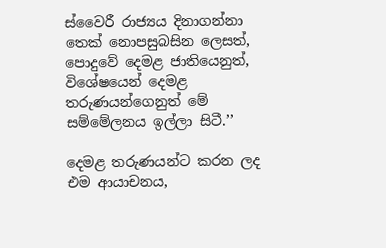ස්වෛරී රාජ්‍යය දිනාගන්නා තෙක් නොපසුබසින ලෙසත්, පොදුවේ දෙමළ ජාතියෙනුත්, විශේෂයෙන් දෙමළ තරුණයන්ගෙනුත් මේ සම්මේලනය ඉල්ලා සිටී.’’

දෙමළ තරුණයන්ට කරන ලද එම ආයාචනය,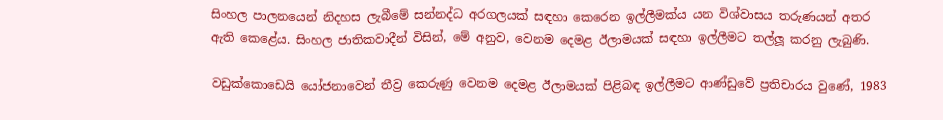සිංහල පාලනයෙන් නිදහස ලැබීමේ සන්නද්ධ අරගලයක් සඳහා කෙරෙන ඉල්ලීමක්ය යන විශ්වාසය තරුණයන් අතර ඇති කෙළේය. සිංහල ජාතිකවාදීන් විසින්, මේ අනුව, වෙනම දෙමළ ඊලාමයක් සඳහා ඉල්ලීමට තල්ලූ කරනු ලැබුණි.

වඩුක්කොඩෙයි යෝජනාවෙන් තීව්‍ර කෙරුණු වෙනම දෙමළ ඊලාමයක් පිළිබඳ ඉල්ලීමට ආණ්ඩුවේ ප්‍රතිචාරය වුණේ, 1983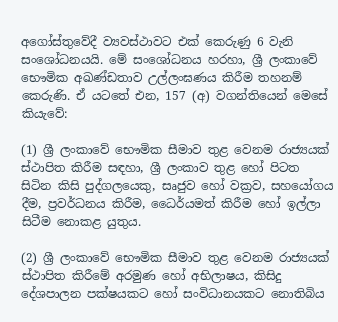අගෝස්තුවේදී ව්‍යවස්ථාවට එක් කෙරුණු 6 වැනි සංශෝධනයයි. මේ සංශෝධනය හරහා, ශ්‍රී ලංකාවේ භෞමික අඛණ්ඩතාව උල්ලංඝණය කිරීම තහනම් කෙරුණි. ඒ යටතේ එන, 157 (අ) වගන්තියෙන් මෙසේ කියැවේ:

(1) ශ්‍රී ලංකාවේ භෞමික සීමාව තුළ වෙනම රාජ්‍යයක් ස්ථාපිත කිරීම සඳහා, ශ්‍රී ලංකාව තුළ හෝ පිටත සිටින කිසි පුද්ගලයෙකු, සෘජුව හෝ වක්‍රව, සහයෝගය දීම, ප්‍රවර්ධනය කිරීම, ධෛර්යමත් කිරීම හෝ ඉල්ලා සිටීම නොකළ යුතුය.

(2) ශ්‍රී ලංකාවේ භෞමික සීමාව තුළ වෙනම රාජ්‍යයක් ස්ථාපිත කිරීමේ අරමුණ හෝ අභිලාෂය, කිසිදු දේශපාලන පක්ෂයකට හෝ සංවිධානයකට නොතිබිය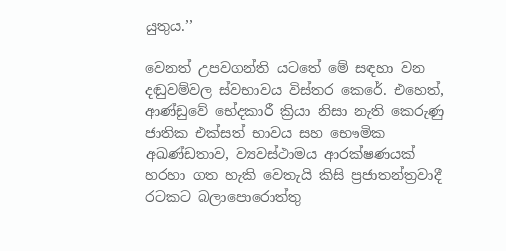යුතුය.’’

වෙනත් උපවගන්ති යටතේ මේ සඳහා වන දඬුවම්වල ස්වභාවය විස්තර කෙරේ. එහෙත්, ආණ්ඩුවේ භේදකාරී ක්‍රියා නිසා නැති කෙරුණු ජාතික එක්සත් භාවය සහ භෞමික අඛණ්ඩතාව, ව්‍යවස්ථාමය ආරක්ෂණයක් හරහා ගත හැකි වෙතැයි කිසි ප්‍රජාතන්ත්‍රවාදී රටකට බලාපොරොත්තු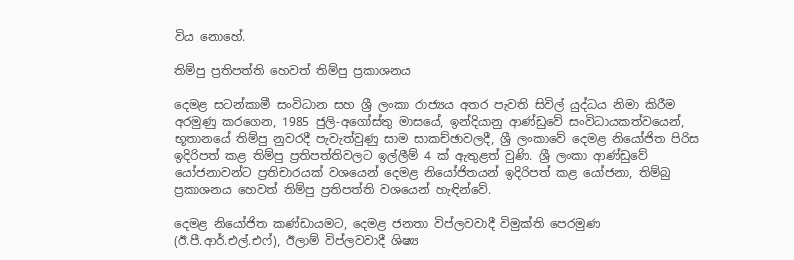විය නොහේ.

තිම්පු ප්‍රතිපත්ති හෙවත් තිම්පු ප්‍රකාශනය

දෙමළ සටන්කාමී සංවිධාන සහ ශ්‍රී ලංකා රාජ්‍යය අතර පැවති සිවිල් යුද්ධය නිමා කිරීම අරමුණු කරගෙන, 1985 ජුලි-අගෝස්තු මාසයේ, ඉන්දියානු ආණ්ඩුවේ සංවිධායකත්වයෙන්, භූතානයේ තිම්පු නුවරදී පැවැත්වුණු සාම සාකච්ඡාවලදී, ශ්‍රී ලංකාවේ දෙමළ නියෝජිත පිරිස ඉදිරිපත් කළ තිම්පු ප්‍රතිපත්තිවලට ඉල්ලීම් 4 ක් ඇතුළත් වුණි. ශ්‍රී ලංකා ආණ්ඩුවේ යෝජනාවන්ට ප්‍රතිචාරයක් වශයෙන් දෙමළ නියෝජිතයන් ඉදිරිපත් කළ යෝජනා, තිම්බු ප්‍රකාශනය හෙවත් තිම්පු ප්‍රතිපත්ති වශයෙන් හැඳින්වේ.

දෙමළ නියෝජිත කණ්ඩායමට, දෙමළ ජනතා විප්ලවවාදී විමුක්ති පෙරමුණ (ඊ.පී.ආර්.එල්.එෆ්), ඊලාම් විප්ලවවාදී ශිෂ්‍ය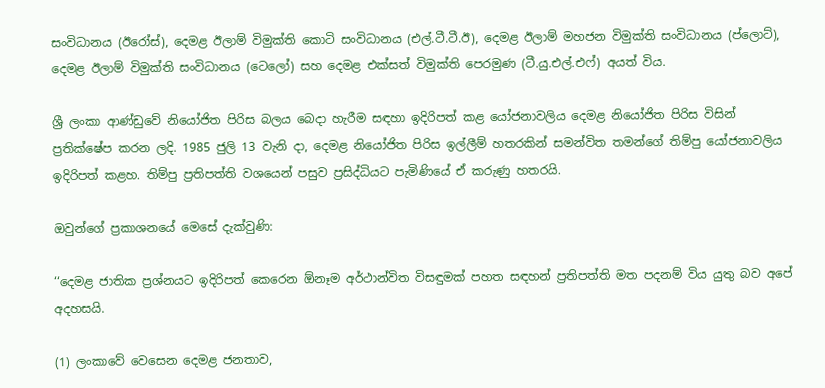සංවිධානය (ඊරෝස්), දෙමළ ඊලාම් විමුක්ති කොටි සංවිධානය (එල්.ටී.ටී.ඊ), දෙමළ ඊලාම් මහජන විමුක්ති සංවිධානය (ප්ලොට්), දෙමළ ඊලාම් විමුක්ති සංවිධානය (ටෙලෝ) සහ දෙමළ එක්සත් විමුක්ති පෙරමුණ (ටී.යු.එල්.එෆ්) අයත් විය.

ශ්‍රී ලංකා ආණ්ඩුවේ නියෝජිත පිරිස බලය බෙදා හැරීම සඳහා ඉදිරිපත් කළ යෝජනාවලිය දෙමළ නියෝජිත පිරිස විසින් ප්‍රතික්ෂේප කරන ලදි. 1985 ජුලි 13 වැනි දා, දෙමළ නියෝජිත පිරිස ඉල්ලීම් හතරකින් සමන්විත තමන්ගේ තිම්පු යෝජනාවලිය ඉදිරිපත් කළහ. තිම්පු ප්‍රතිපත්ති වශයෙන් පසුව ප්‍රසිද්ධියට පැමිණියේ ඒ කරුණු හතරයි.

ඔවුන්ගේ ප්‍රකාශනයේ මෙසේ දැක්වුණි:

‘‘දෙමළ ජාතික ප්‍රශ්නයට ඉදිරිපත් කෙරෙන ඕනෑම අර්ථාන්විත විසඳුමක් පහත සඳහන් ප්‍රතිපත්ති මත පදනම් විය යුතු බව අපේ අදහසයි.

(1) ලංකාවේ වෙසෙන දෙමළ ජනතාව,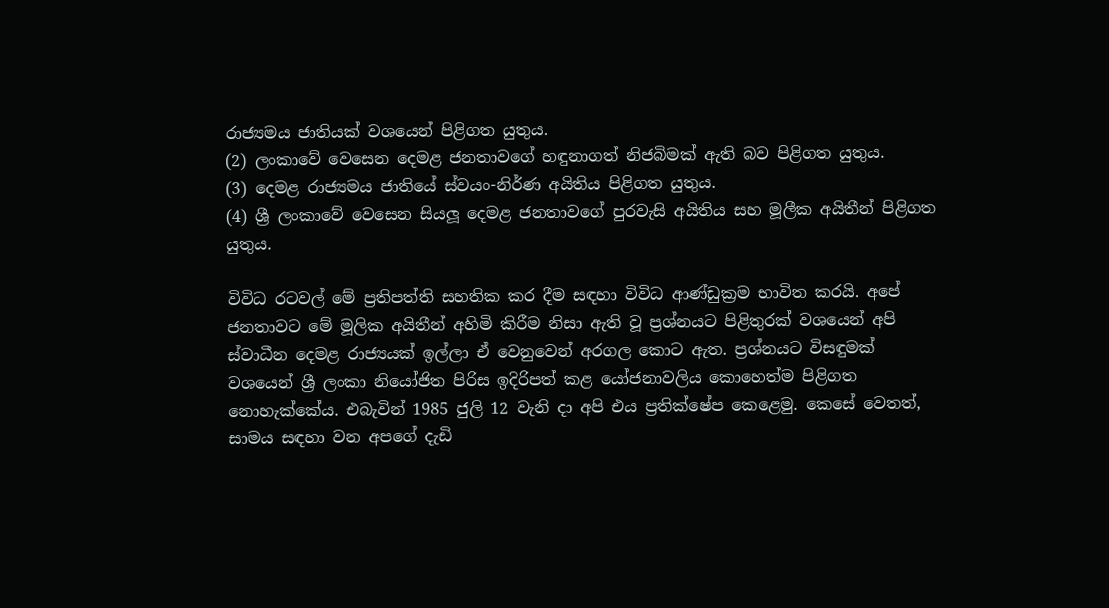රාජ්‍යමය ජාතියක් වශයෙන් පිළිගත යුතුය.
(2) ලංකාවේ වෙසෙන දෙමළ ජනතාවගේ හඳුනාගත් නිජබිමක් ඇති බව පිළිගත යුතුය.
(3) දෙමළ රාජ්‍යමය ජාතියේ ස්වයං-නිර්ණ අයිතිය පිළිගත යුතුය.
(4) ශ්‍රී ලංකාවේ වෙසෙන සියලූ දෙමළ ජනතාවගේ පුරවැසි අයිතිය සහ මූලීක අයිතීන් පිළිගත යුතුය.

විවිධ රටවල් මේ ප්‍රතිපත්ති සහතික කර දීම සඳහා විවිධ ආණ්ඩුක්‍රම භාවිත කරයි. අපේ ජනතාවට මේ මූලික අයිතීන් අහිමි කිරීම නිසා ඇති වූ ප්‍රශ්නයට පිළිතුරක් වශයෙන් අපි ස්වාධීන දෙමළ රාජ්‍යයක් ඉල්ලා ඒ වෙනුවෙන් අරගල කොට ඇත. ප්‍රශ්නයට විසඳුමක් වශයෙන් ශ්‍රී ලංකා නියෝජිත පිරිස ඉදිරිපත් කළ යෝජනාවලිය කොහෙත්ම පිළිගත නොහැක්කේය. එබැවින් 1985 ජුලි 12 වැනි දා අපි එය ප්‍රතික්ෂේප කෙළෙමු. කෙසේ වෙතත්, සාමය සඳහා වන අපගේ දැඩි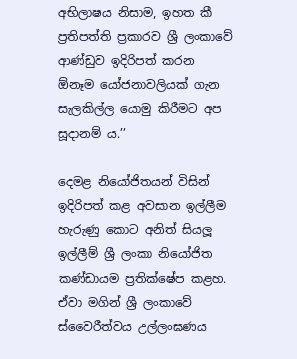අභිලාෂය නිසාම, ඉහත කී ප්‍රතිපත්ති ප්‍රකාරව ශ්‍රී ලංකාවේ ආණ්ඩුව ඉදිරිපත් කරන ඕනෑම යෝජනාවලියක් ගැන සැලකිල්ල යොමු කිරීමට අප සූදානම් ය.’’

දෙමළ නියෝජිතයන් විසින් ඉදිරිපත් කළ අවසාන ඉල්ලීම හැරුණු කොට අනිත් සියලූ ඉල්ලීම් ශ්‍රී ලංකා නියෝජිත කණ්ඩායම ප්‍රතික්ෂේප කළහ. ඒවා මගින් ශ්‍රී ලංකාවේ ස්වෛරීත්වය උල්ලංඝණය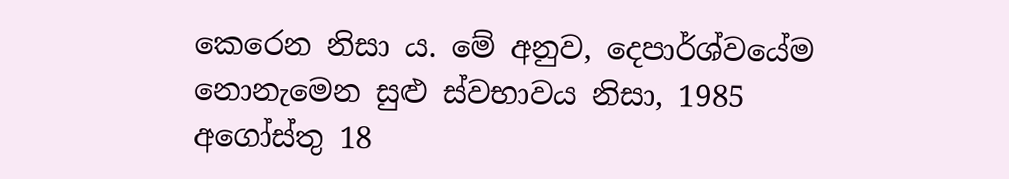කෙරෙන නිසා ය. මේ අනුව, දෙපාර්ශ්වයේම නොනැමෙන සුළු ස්වභාවය නිසා, 1985 අගෝස්තු 18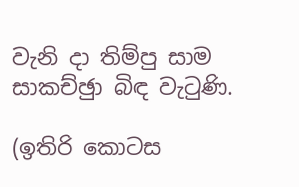වැනි දා තිම්පු සාම සාකච්ඡුා බිඳ වැටුණි.

(ඉතිරි කොටස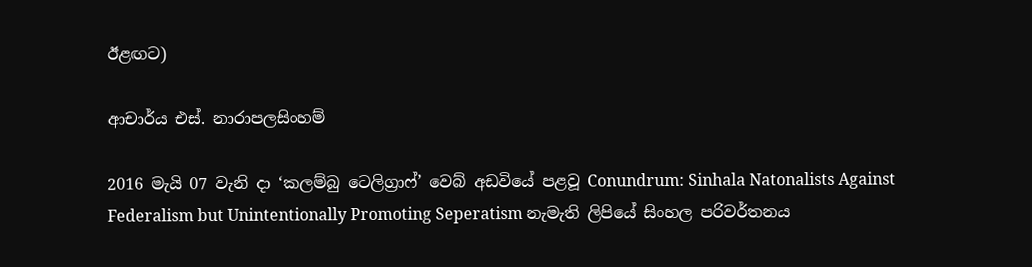ඊළඟට)

ආචාර්ය එස්. නාරාපලසිංහම්

2016 මැයි 07 වැනි දා ‘කලම්බු ටෙලිග්‍රාෆ්’ වෙබ් අඩවියේ පළවූ Conundrum: Sinhala Natonalists Against Federalism but Unintentionally Promoting Seperatism නැමැති ලිපියේ සිංහල පරිවර්තනය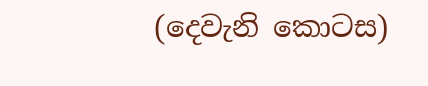(දෙවැනි කොටස)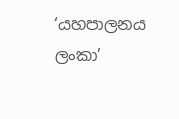‘යහපාලනය ලංකා’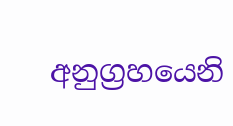අනුග්‍රහයෙනි